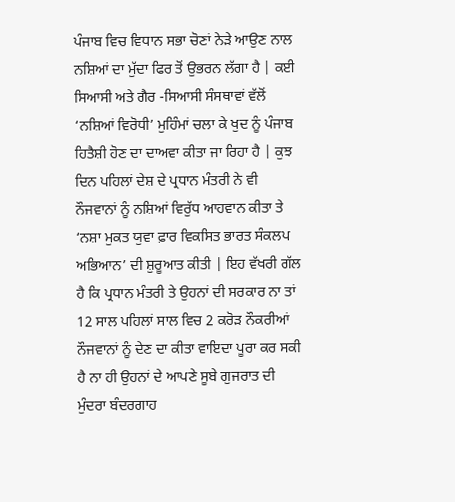ਪੰਜਾਬ ਵਿਚ ਵਿਧਾਨ ਸਭਾ ਚੋਣਾਂ ਨੇੜੇ ਆਉਣ ਨਾਲ ਨਸ਼ਿਆਂ ਦਾ ਮੁੱਦਾ ਫਿਰ ਤੋਂ ਉਭਰਨ ਲੱਗਾ ਹੈ | ਕਈ ਸਿਆਸੀ ਅਤੇ ਗੈਰ -ਸਿਆਸੀ ਸੰਸਥਾਵਾਂ ਵੱਲੋਂ ‘ਨਸ਼ਿਆਂ ਵਿਰੋਧੀ’ ਮੁਹਿੰਮਾਂ ਚਲਾ ਕੇ ਖੁਦ ਨੂੰ ਪੰਜਾਬ ਹਿਤੈਸ਼ੀ ਹੋਣ ਦਾ ਦਾਅਵਾ ਕੀਤਾ ਜਾ ਰਿਹਾ ਹੈ | ਕੁਝ ਦਿਨ ਪਹਿਲਾਂ ਦੇਸ਼ ਦੇ ਪ੍ਰਧਾਨ ਮੰਤਰੀ ਨੇ ਵੀ ਨੌਜਵਾਨਾਂ ਨੂੰ ਨਸ਼ਿਆਂ ਵਿਰੁੱਧ ਆਹਵਾਨ ਕੀਤਾ ਤੇ ‘ਨਸ਼ਾ ਮੁਕਤ ਯੁਵਾ ਫ਼ਾਰ ਵਿਕਸਿਤ ਭਾਰਤ ਸੰਕਲਪ ਅਭਿਆਨ’ ਦੀ ਸ਼ੁਰੂਆਤ ਕੀਤੀ | ਇਹ ਵੱਖਰੀ ਗੱਲ ਹੈ ਕਿ ਪ੍ਰਧਾਨ ਮੰਤਰੀ ਤੇ ਉਹਨਾਂ ਦੀ ਸਰਕਾਰ ਨਾ ਤਾਂ 12 ਸਾਲ ਪਹਿਲਾਂ ਸਾਲ ਵਿਚ 2 ਕਰੋੜ ਨੌਕਰੀਆਂ ਨੌਜਵਾਨਾਂ ਨੂੰ ਦੇਣ ਦਾ ਕੀਤਾ ਵਾਇਦਾ ਪੂਰਾ ਕਰ ਸਕੀ ਹੈ ਨਾ ਹੀ ਉਹਨਾਂ ਦੇ ਆਪਣੇ ਸੂਬੇ ਗੁਜਰਾਤ ਦੀ ਮੁੰਦਰਾ ਬੰਦਰਗਾਹ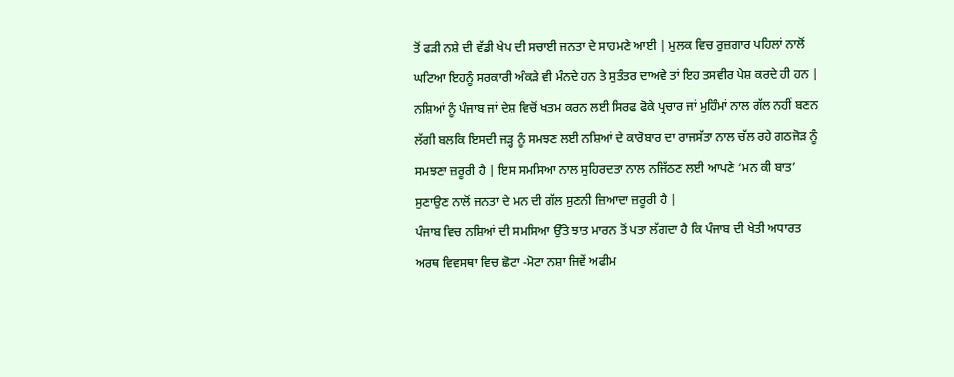ਤੋਂ ਫੜੀ ਨਸ਼ੇ ਦੀ ਵੱਡੀ ਖੇਪ ਦੀ ਸਚਾਈ ਜਨਤਾ ਦੇ ਸਾਹਮਣੇ ਆਈ | ਮੁਲਕ ਵਿਚ ਰੁਜ਼ਗਾਰ ਪਹਿਲਾਂ ਨਾਲੋਂ ਘਟਿਆ ਇਹਨੂੰ ਸਰਕਾਰੀ ਅੰਕੜੇ ਵੀ ਮੰਨਦੇ ਹਨ ਤੇ ਸੁਤੰਤਰ ਦਾਅਵੇ ਤਾਂ ਇਹ ਤਸਵੀਰ ਪੇਸ਼ ਕਰਦੇ ਹੀ ਹਨ |
ਨਸ਼ਿਆਂ ਨੂੰ ਪੰਜਾਬ ਜਾਂ ਦੇਸ਼ ਵਿਚੋਂ ਖਤਮ ਕਰਨ ਲਈ ਸਿਰਫ ਫੋਕੇ ਪ੍ਰਚਾਰ ਜਾਂ ਮੁਹਿੰਮਾਂ ਨਾਲ ਗੱਲ ਨਹੀਂ ਬਣਨ ਲੱਗੀ ਬਲਕਿ ਇਸਦੀ ਜੜ੍ਹ ਨੂੰ ਸਮਝਣ ਲਈ ਨਸ਼ਿਆਂ ਦੇ ਕਾਰੋਬਾਰ ਦਾ ਰਾਜਸੱਤਾ ਨਾਲ ਚੱਲ ਰਹੇ ਗਠਜੋੜ ਨੂੰ ਸਮਝਣਾ ਜ਼ਰੂਰੀ ਹੈ | ਇਸ ਸਮਸਿਆ ਨਾਲ ਸੁਹਿਰਦਤਾ ਨਾਲ ਨਜਿੱਠਣ ਲਈ ਆਪਣੇ ‘ਮਨ ਕੀ ਬਾਤ’ ਸੁਣਾਉਣ ਨਾਲੋਂ ਜਨਤਾ ਦੇ ਮਨ ਦੀ ਗੱਲ ਸੁਣਨੀ ਜ਼ਿਆਦਾ ਜ਼ਰੂਰੀ ਹੈ |
ਪੰਜਾਬ ਵਿਚ ਨਸ਼ਿਆਂ ਦੀ ਸਮਸਿਆ ਉੱਤੇ ਝਾਤ ਮਾਰਨ ਤੋਂ ਪਤਾ ਲੱਗਦਾ ਹੈ ਕਿ ਪੰਜਾਬ ਦੀ ਖੇਤੀ ਅਧਾਰਤ ਅਰਥ ਵਿਵਸਥਾ ਵਿਚ ਛੋਟਾ -ਮੋਟਾ ਨਸ਼ਾ ਜਿਵੇਂ ਅਫੀਮ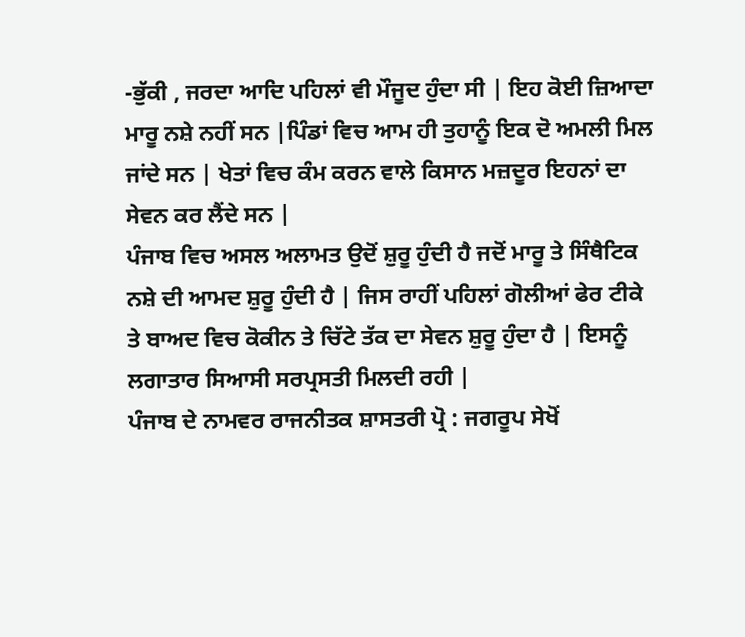-ਭੁੱਕੀ , ਜਰਦਾ ਆਦਿ ਪਹਿਲਾਂ ਵੀ ਮੌਜੂਦ ਹੁੰਦਾ ਸੀ | ਇਹ ਕੋਈ ਜ਼ਿਆਦਾ ਮਾਰੂ ਨਸ਼ੇ ਨਹੀਂ ਸਨ |ਪਿੰਡਾਂ ਵਿਚ ਆਮ ਹੀ ਤੁਹਾਨੂੰ ਇਕ ਦੋ ਅਮਲੀ ਮਿਲ ਜਾਂਦੇ ਸਨ | ਖੇਤਾਂ ਵਿਚ ਕੰਮ ਕਰਨ ਵਾਲੇ ਕਿਸਾਨ ਮਜ਼ਦੂਰ ਇਹਨਾਂ ਦਾ ਸੇਵਨ ਕਰ ਲੈਂਦੇ ਸਨ |
ਪੰਜਾਬ ਵਿਚ ਅਸਲ ਅਲਾਮਤ ਉਦੋਂ ਸ਼ੁਰੂ ਹੁੰਦੀ ਹੈ ਜਦੋਂ ਮਾਰੂ ਤੇ ਸਿੰਥੈਟਿਕ ਨਸ਼ੇ ਦੀ ਆਮਦ ਸ਼ੁਰੂ ਹੁੰਦੀ ਹੈ | ਜਿਸ ਰਾਹੀਂ ਪਹਿਲਾਂ ਗੋਲੀਆਂ ਫੇਰ ਟੀਕੇ ਤੇ ਬਾਅਦ ਵਿਚ ਕੋਕੀਨ ਤੇ ਚਿੱਟੇ ਤੱਕ ਦਾ ਸੇਵਨ ਸ਼ੁਰੂ ਹੁੰਦਾ ਹੈ | ਇਸਨੂੰ ਲਗਾਤਾਰ ਸਿਆਸੀ ਸਰਪ੍ਰਸਤੀ ਮਿਲਦੀ ਰਹੀ |
ਪੰਜਾਬ ਦੇ ਨਾਮਵਰ ਰਾਜਨੀਤਕ ਸ਼ਾਸਤਰੀ ਪ੍ਰੋ : ਜਗਰੂਪ ਸੇਖੋਂ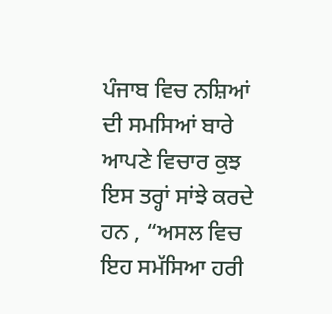ਪੰਜਾਬ ਵਿਚ ਨਸ਼ਿਆਂ ਦੀ ਸਮਸਿਆਂ ਬਾਰੇ ਆਪਣੇ ਵਿਚਾਰ ਕੁਝ ਇਸ ਤਰ੍ਹਾਂ ਸਾਂਝੇ ਕਰਦੇ ਹਨ , “ਅਸਲ ਵਿਚ ਇਹ ਸਮੱਸਿਆ ਹਰੀ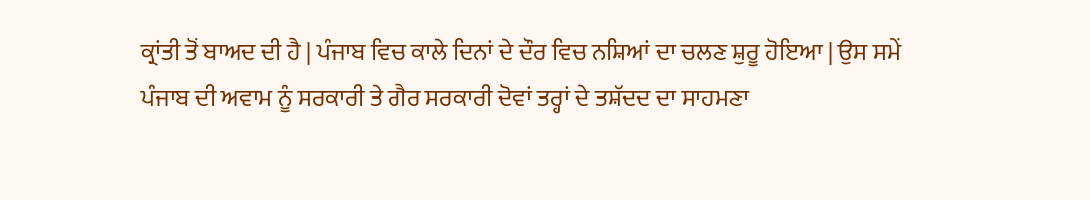ਕ੍ਰਾਂਤੀ ਤੋਂ ਬਾਅਦ ਦੀ ਹੈ | ਪੰਜਾਬ ਵਿਚ ਕਾਲੇ ਦਿਨਾਂ ਦੇ ਦੌਰ ਵਿਚ ਨਸ਼ਿਆਂ ਦਾ ਚਲਣ ਸ਼ੁਰੂ ਹੋਇਆ | ਉਸ ਸਮੇਂ ਪੰਜਾਬ ਦੀ ਅਵਾਮ ਨੂੰ ਸਰਕਾਰੀ ਤੇ ਗੈਰ ਸਰਕਾਰੀ ਦੋਵਾਂ ਤਰ੍ਹਾਂ ਦੇ ਤਸ਼ੱਦਦ ਦਾ ਸਾਹਮਣਾ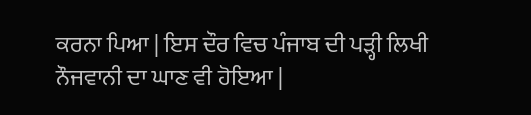ਕਰਨਾ ਪਿਆ | ਇਸ ਦੌਰ ਵਿਚ ਪੰਜਾਬ ਦੀ ਪੜ੍ਹੀ ਲਿਖੀ ਨੌਜਵਾਨੀ ਦਾ ਘਾਣ ਵੀ ਹੋਇਆ |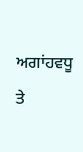ਅਗਾਂਹਵਧੂ ਤੇ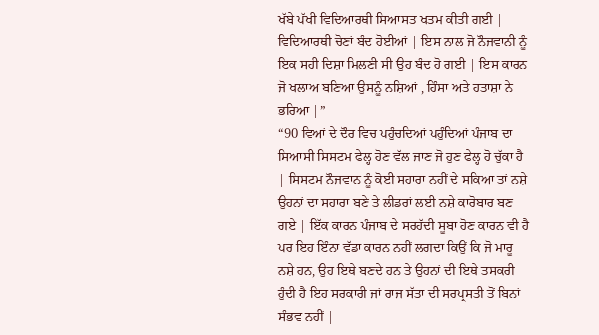ਖੱਬੇ ਪੱਖੀ ਵਿਦਿਆਰਥੀ ਸਿਆਸਤ ਖਤਮ ਕੀਤੀ ਗਈ | ਵਿਦਿਆਰਥੀ ਚੋਣਾਂ ਬੰਦ ਹੋਈਆਂ | ਇਸ ਨਾਲ ਜੋ ਨੌਜਵਾਨੀ ਨੂੰ ਇਕ ਸਹੀ ਦਿਸ਼ਾ ਮਿਲਣੀ ਸੀ ਉਹ ਬੰਦ ਹੋ ਗਈ | ਇਸ ਕਾਰਨ ਜੋ ਖਲਾਅ ਬਣਿਆ ਉਸਨੂੰ ਨਸ਼ਿਆਂ , ਹਿੰਸਾ ਅਤੇ ਹਤਾਸ਼ਾ ਨੇ ਭਰਿਆ |”
“90 ਵਿਆਂ ਦੇ ਦੌਰ ਵਿਚ ਪਹੁੰਚਦਿਆਂ ਪਹੁੰਦਿਆਂ ਪੰਜਾਬ ਦਾ ਸਿਆਸੀ ਸਿਸਟਮ ਫੇਲ੍ਹ ਹੋਣ ਵੱਲ ਜਾਣ ਜੋ ਹੁਣ ਫੇਲ੍ਹ ਹੋ ਚੁੱਕਾ ਹੈ | ਸਿਸਟਮ ਨੌਜਵਾਨ ਨੂੰ ਕੋਈ ਸਹਾਰਾ ਨਹੀਂ ਦੇ ਸਕਿਆ ਤਾਂ ਨਸ਼ੇ ਉਹਨਾਂ ਦਾ ਸਹਾਰਾ ਬਣੇ ਤੇ ਲੀਡਰਾਂ ਲਈ ਨਸ਼ੇ ਕਾਰੋਬਾਰ ਬਣ ਗਏ | ਇੱਕ ਕਾਰਨ ਪੰਜਾਬ ਦੇ ਸਰਹੱਦੀ ਸੂਬਾ ਹੋਣ ਕਾਰਨ ਵੀ ਹੈ ਪਰ ਇਹ ਇੰਨਾ ਵੱਡਾ ਕਾਰਨ ਨਹੀਂ ਲਗਦਾ ਕਿਉਂ ਕਿ ਜੋ ਮਾਰੂ ਨਸ਼ੇ ਹਨ, ਉਹ ਇਥੇ ਬਣਦੇ ਹਨ ਤੇ ਉਹਨਾਂ ਦੀ ਇਥੇ ਤਸਕਰੀ ਹੁੰਦੀ ਹੈ ਇਹ ਸਰਕਾਰੀ ਜਾਂ ਰਾਜ ਸੱਤਾ ਦੀ ਸਰਪ੍ਰਸਤੀ ਤੋਂ ਬਿਨਾਂ ਸੰਭਵ ਨਹੀਂ |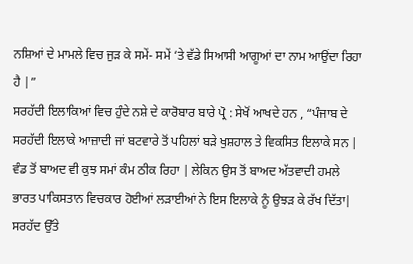ਨਸ਼ਿਆਂ ਦੇ ਮਾਮਲੇ ਵਿਚ ਜੁੜ ਕੇ ਸਮੇਂ- ਸਮੇਂ ‘ਤੇ ਵੱਡੇ ਸਿਆਸੀ ਆਗੂਆਂ ਦਾ ਨਾਮ ਆਉਂਦਾ ਰਿਹਾ ਹੈ |”
ਸਰਹੱਦੀ ਇਲਾਕਿਆਂ ਵਿਚ ਹੁੰਦੇ ਨਸ਼ੇ ਦੇ ਕਾਰੋਬਾਰ ਬਾਰੇ ਪ੍ਰੋ : ਸੇਖੋਂ ਆਖਦੇ ਹਨ , “ਪੰਜਾਬ ਦੇ ਸਰਹੱਦੀ ਇਲਾਕੇ ਆਜ਼ਾਦੀ ਜਾਂ ਬਟਵਾਰੇ ਤੋਂ ਪਹਿਲਾਂ ਬੜੇ ਖੁਸ਼ਹਾਲ ਤੇ ਵਿਕਸਿਤ ਇਲਾਕੇ ਸਨ | ਵੰਡ ਤੋਂ ਬਾਅਦ ਵੀ ਕੁਝ ਸਮਾਂ ਕੰਮ ਠੀਕ ਰਿਹਾ | ਲੇਕਿਨ ਉਸ ਤੋਂ ਬਾਅਦ ਅੱਤਵਾਦੀ ਹਮਲੇ ਭਾਰਤ ਪਾਕਿਸਤਾਨ ਵਿਚਕਾਰ ਹੋਈਆਂ ਲੜਾਈਆਂ ਨੇ ਇਸ ਇਲਾਕੇ ਨੂੰ ਉਝੜ ਕੇ ਰੱਖ ਦਿੱਤਾ| ਸਰਹੱਦ ਉੱਤੇ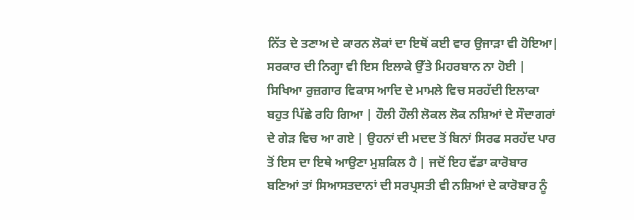ਨਿੱਤ ਦੇ ਤਣਾਅ ਦੇ ਕਾਰਨ ਲੋਕਾਂ ਦਾ ਇਥੋਂ ਕਈ ਵਾਰ ਉਜਾੜਾ ਵੀ ਹੋਇਆ| ਸਰਕਾਰ ਦੀ ਨਿਗ੍ਹਾ ਵੀ ਇਸ ਇਲਾਕੇ ਉੱਤੇ ਮਿਹਰਬਾਨ ਨਾ ਹੋਈ | ਸਿਖਿਆ ਰੁਜ਼ਗਾਰ ਵਿਕਾਸ ਆਦਿ ਦੇ ਮਾਮਲੇ ਵਿਚ ਸਰਹੱਦੀ ਇਲਾਕਾ ਬਹੁਤ ਪਿੱਛੇ ਰਹਿ ਗਿਆ | ਹੌਲੀ ਹੌਲੀ ਲੋਕਲ ਲੋਕ ਨਸ਼ਿਆਂ ਦੇ ਸੌਦਾਗਰਾਂ ਦੇ ਗੇੜ ਵਿਚ ਆ ਗਏ | ਉਹਨਾਂ ਦੀ ਮਦਦ ਤੋਂ ਬਿਨਾਂ ਸਿਰਫ ਸਰਹੱਦ ਪਾਰ ਤੋਂ ਇਸ ਦਾ ਇਥੇ ਆਉਣਾ ਮੁਸ਼ਕਿਲ ਹੈ | ਜਦੋਂ ਇਹ ਵੱਡਾ ਕਾਰੋਬਾਰ ਬਣਿਆਂ ਤਾਂ ਸਿਆਸਤਦਾਨਾਂ ਦੀ ਸਰਪ੍ਰਸਤੀ ਵੀ ਨਸ਼ਿਆਂ ਦੇ ਕਾਰੋਬਾਰ ਨੂੰ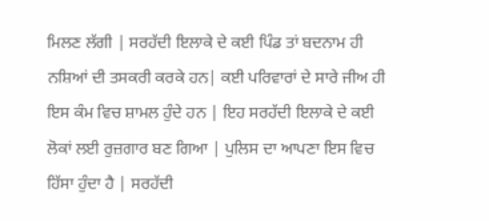ਮਿਲਣ ਲੱਗੀ | ਸਰਹੱਦੀ ਇਲਾਕੇ ਦੇ ਕਈ ਪਿੰਡ ਤਾਂ ਬਦਨਾਮ ਹੀ ਨਸ਼ਿਆਂ ਦੀ ਤਸਕਰੀ ਕਰਕੇ ਹਨ| ਕਈ ਪਰਿਵਾਰਾਂ ਦੇ ਸਾਰੇ ਜੀਅ ਹੀ ਇਸ ਕੰਮ ਵਿਚ ਸ਼ਾਮਲ ਹੁੰਦੇ ਹਨ | ਇਹ ਸਰਹੱਦੀ ਇਲਾਕੇ ਦੇ ਕਈ ਲੋਕਾਂ ਲਈ ਰੁਜ਼ਗਾਰ ਬਣ ਗਿਆ | ਪੁਲਿਸ ਦਾ ਆਪਣਾ ਇਸ ਵਿਚ ਹਿੱਸਾ ਹੁੰਦਾ ਹੈ | ਸਰਹੱਦੀ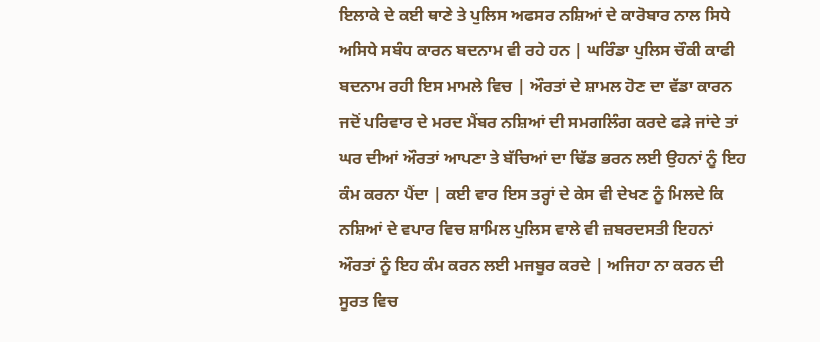ਇਲਾਕੇ ਦੇ ਕਈ ਥਾਣੇ ਤੇ ਪੁਲਿਸ ਅਫਸਰ ਨਸ਼ਿਆਂ ਦੇ ਕਾਰੋਬਾਰ ਨਾਲ ਸਿਧੇ ਅਸਿਧੇ ਸਬੰਧ ਕਾਰਨ ਬਦਨਾਮ ਵੀ ਰਹੇ ਹਨ | ਘਰਿੰਡਾ ਪੁਲਿਸ ਚੌਕੀ ਕਾਫੀ ਬਦਨਾਮ ਰਹੀ ਇਸ ਮਾਮਲੇ ਵਿਚ | ਔਰਤਾਂ ਦੇ ਸ਼ਾਮਲ ਹੋਣ ਦਾ ਵੱਡਾ ਕਾਰਨ ਜਦੋਂ ਪਰਿਵਾਰ ਦੇ ਮਰਦ ਮੈਂਬਰ ਨਸ਼ਿਆਂ ਦੀ ਸਮਗਲਿੰਗ ਕਰਦੇ ਫੜੇ ਜਾਂਦੇ ਤਾਂ ਘਰ ਦੀਆਂ ਔਰਤਾਂ ਆਪਣਾ ਤੇ ਬੱਚਿਆਂ ਦਾ ਢਿੱਡ ਭਰਨ ਲਈ ਉਹਨਾਂ ਨੂੰ ਇਹ ਕੰਮ ਕਰਨਾ ਪੈਂਦਾ | ਕਈ ਵਾਰ ਇਸ ਤਰ੍ਹਾਂ ਦੇ ਕੇਸ ਵੀ ਦੇਖਣ ਨੂੰ ਮਿਲਦੇ ਕਿ ਨਸ਼ਿਆਂ ਦੇ ਵਪਾਰ ਵਿਚ ਸ਼ਾਮਿਲ ਪੁਲਿਸ ਵਾਲੇ ਵੀ ਜ਼ਬਰਦਸਤੀ ਇਹਨਾਂ ਔਰਤਾਂ ਨੂੰ ਇਹ ਕੰਮ ਕਰਨ ਲਈ ਮਜਬੂਰ ਕਰਦੇ | ਅਜਿਹਾ ਨਾ ਕਰਨ ਦੀ ਸੂਰਤ ਵਿਚ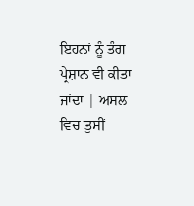ਇਹਨਾਂ ਨੂੰ ਤੰਗ ਪ੍ਰੇਸ਼ਾਨ ਵੀ ਕੀਤਾ ਜਾਂਦਾ | ਅਸਲ ਵਿਚ ਤੁਸੀਂ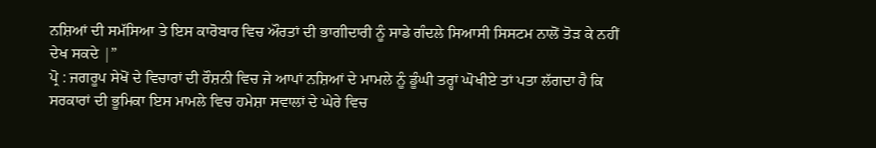ਨਸ਼ਿਆਂ ਦੀ ਸਮੱਸਿਆ ਤੇ ਇਸ ਕਾਰੋਬਾਰ ਵਿਚ ਔਰਤਾਂ ਦੀ ਭਾਗੀਦਾਰੀ ਨੂੰ ਸਾਡੇ ਗੰਦਲੇ ਸਿਆਸੀ ਸਿਸਟਮ ਨਾਲੋਂ ਤੋੜ ਕੇ ਨਹੀਂ ਦੇਖ ਸਕਦੇ |”
ਪ੍ਰੋ : ਜਗਰੂਪ ਸੇਖੋਂ ਦੇ ਵਿਚਾਰਾਂ ਦੀ ਰੌਸ਼ਨੀ ਵਿਚ ਜੇ ਆਪਾਂ ਨਸ਼ਿਆਂ ਦੇ ਮਾਮਲੇ ਨੂੰ ਡੂੰਘੀ ਤਰ੍ਹਾਂ ਘੋਖੀਏ ਤਾਂ ਪਤਾ ਲੱਗਦਾ ਹੈ ਕਿ ਸਰਕਾਰਾਂ ਦੀ ਭੂਮਿਕਾ ਇਸ ਮਾਮਲੇ ਵਿਚ ਹਮੇਸ਼ਾ ਸਵਾਲਾਂ ਦੇ ਘੇਰੇ ਵਿਚ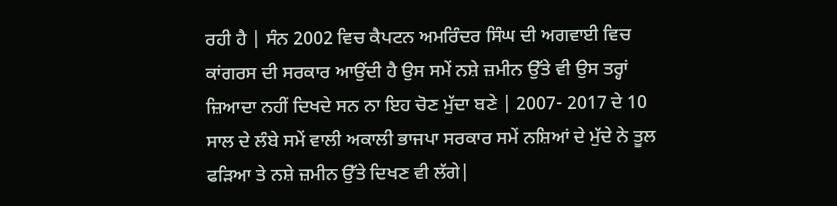ਰਹੀ ਹੈ | ਸੰਨ 2002 ਵਿਚ ਕੈਪਟਨ ਅਮਰਿੰਦਰ ਸਿੰਘ ਦੀ ਅਗਵਾਈ ਵਿਚ ਕਾਂਗਰਸ ਦੀ ਸਰਕਾਰ ਆਉਂਦੀ ਹੈ ਉਸ ਸਮੇਂ ਨਸ਼ੇ ਜ਼ਮੀਨ ਉੱਤੇ ਵੀ ਉਸ ਤਰ੍ਹਾਂ ਜ਼ਿਆਦਾ ਨਹੀਂ ਦਿਖਦੇ ਸਨ ਨਾ ਇਹ ਚੋਣ ਮੁੱਦਾ ਬਣੇ | 2007- 2017 ਦੇ 10 ਸਾਲ ਦੇ ਲੰਬੇ ਸਮੇਂ ਵਾਲੀ ਅਕਾਲੀ ਭਾਜਪਾ ਸਰਕਾਰ ਸਮੇਂ ਨਸ਼ਿਆਂ ਦੇ ਮੁੱਦੇ ਨੇ ਤੂਲ ਫੜਿਆ ਤੇ ਨਸ਼ੇ ਜ਼ਮੀਨ ਉੱਤੇ ਦਿਖਣ ਵੀ ਲੱਗੇ|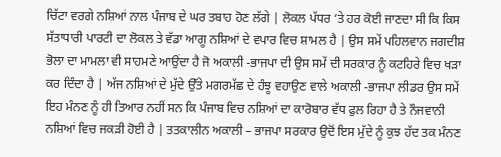ਚਿੱਟਾ ਵਰਗੇ ਨਸ਼ਿਆਂ ਨਾਲ ਪੰਜਾਬ ਦੇ ਘਰ ਤਬਾਹ ਹੋਣ ਲੱਗੇ | ਲੋਕਲ ਪੱਧਰ ‘ਤੇ ਹਰ ਕੋਈ ਜਾਣਦਾ ਸੀ ਕਿ ਕਿਸ ਸੱਤਾਧਾਰੀ ਪਾਰਟੀ ਦਾ ਲੋਕਲ ਤੇ ਵੱਡਾ ਆਗੂ ਨਸ਼ਿਆਂ ਦੇ ਵਪਾਰ ਵਿਚ ਸ਼ਾਮਲ ਹੈ | ਉਸ ਸਮੇਂ ਪਹਿਲਵਾਨ ਜਗਦੀਸ਼ ਭੋਲਾ ਦਾ ਮਾਮਲਾ ਵੀ ਸਾਹਮਣੇ ਆਉਂਦਾ ਹੈ ਜੋ ਅਕਾਲੀ -ਭਾਜਪਾ ਦੀ ਉਸ ਸਮੇਂ ਦੀ ਸਰਕਾਰ ਨੂੰ ਕਟਹਿਰੇ ਵਿਚ ਖੜਾ ਕਰ ਦਿੰਦਾ ਹੈ | ਅੱਜ ਨਸ਼ਿਆਂ ਦੇ ਮੁੱਦੇ ਉੱਤੇ ਮਗਰਮੱਛ ਦੇ ਹੰਝੂ ਵਹਾਉਣ ਵਾਲੇ ਅਕਾਲੀ -ਭਾਜਪਾ ਲੀਡਰ ਉਸ ਸਮੇਂ ਇਹ ਮੰਨਣ ਨੂੰ ਹੀ ਤਿਆਰ ਨਹੀਂ ਸਨ ਕਿ ਪੰਜਾਬ ਵਿਚ ਨਸ਼ਿਆਂ ਦਾ ਕਾਰੋਬਾਰ ਵੱਧ ਫੁਲ ਰਿਹਾ ਹੈ ਤੇ ਨੌਜਵਾਨੀ ਨਸ਼ਿਆਂ ਵਿਚ ਜਕੜੀ ਹੋਈ ਹੈ | ਤਤਕਾਲੀਨ ਅਕਾਲੀ – ਭਾਜਪਾ ਸਰਕਾਰ ਉਦੋਂ ਇਸ ਮੁੱਦੇ ਨੂੰ ਕੁਝ ਹੱਦ ਤਕ ਮੰਨਣ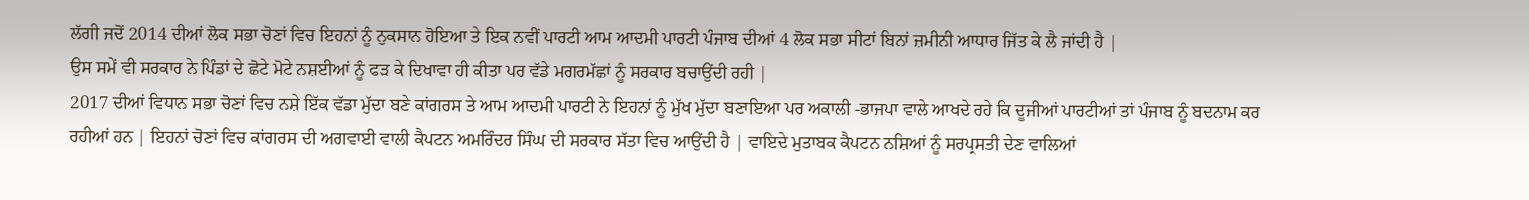ਲੱਗੀ ਜਦੋਂ 2014 ਦੀਆਂ ਲੋਕ ਸਭਾ ਚੋਣਾਂ ਵਿਚ ਇਹਨਾਂ ਨੂੰ ਨੁਕਸਾਨ ਹੋਇਆ ਤੇ ਇਕ ਨਵੀਂ ਪਾਰਟੀ ਆਮ ਆਦਮੀ ਪਾਰਟੀ ਪੰਜਾਬ ਦੀਆਂ 4 ਲੋਕ ਸਭਾ ਸੀਟਾਂ ਬਿਨਾਂ ਜ਼ਮੀਨੀ ਆਧਾਰ ਜਿੱਤ ਕੇ ਲੈ ਜਾਂਦੀ ਹੈ |
ਉਸ ਸਮੇਂ ਵੀ ਸਰਕਾਰ ਨੇ ਪਿੰਡਾਂ ਦੇ ਛੋਟੇ ਮੋਟੇ ਨਸ਼ਈਆਂ ਨੂੰ ਫੜ ਕੇ ਦਿਖਾਵਾ ਹੀ ਕੀਤਾ ਪਰ ਵੱਡੇ ਮਗਰਮੱਛਾਂ ਨੂੰ ਸਰਕਾਰ ਬਚਾਉਂਦੀ ਰਹੀ |
2017 ਦੀਆਂ ਵਿਧਾਨ ਸਭਾ ਚੋਣਾਂ ਵਿਚ ਨਸ਼ੇ ਇੱਕ ਵੱਡਾ ਮੁੱਦਾ ਬਣੇ ਕਾਂਗਰਸ ਤੇ ਆਮ ਆਦਮੀ ਪਾਰਟੀ ਨੇ ਇਹਨਾਂ ਨੂੰ ਮੁੱਖ ਮੁੱਦਾ ਬਣਾਇਆ ਪਰ ਅਕਾਲੀ -ਭਾਜਪਾ ਵਾਲੇ ਆਖਦੇ ਰਹੇ ਕਿ ਦੂਜੀਆਂ ਪਾਰਟੀਆਂ ਤਾਂ ਪੰਜਾਬ ਨੂੰ ਬਦਨਾਮ ਕਰ ਰਹੀਆਂ ਹਨ | ਇਹਨਾਂ ਚੋਣਾਂ ਵਿਚ ਕਾਂਗਰਸ ਦੀ ਅਗਵਾਈ ਵਾਲੀ ਕੈਪਟਨ ਅਮਰਿੰਦਰ ਸਿੰਘ ਦੀ ਸਰਕਾਰ ਸੱਤਾ ਵਿਚ ਆਉਂਦੀ ਹੈ | ਵਾਇਦੇ ਮੁਤਾਬਕ ਕੈਪਟਨ ਨਸ਼ਿਆਂ ਨੂੰ ਸਰਪ੍ਰਸਤੀ ਦੇਣ ਵਾਲਿਆਂ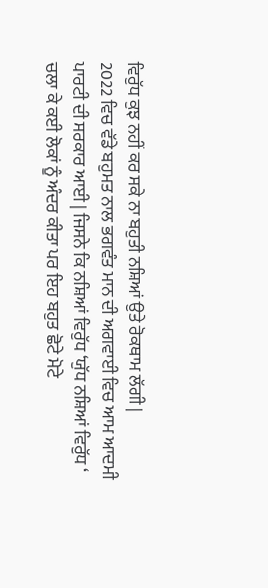ਵਿਰੁੱਧ ਕੁਝ ਨਹੀਂ ਕਰ ਸਕੇ ਨਾ ਬਹੁਤੀ ਨਸ਼ਿਆਂ ਉਤੇ ਰੋਕਥਾਮ ਲੱਗੀ |
2022 ਵਿਚ ਵੱਡੇ ਬਹੁਮਤ ਨਾਲ ਭਗਵੰਤ ਮਾਨ ਦੀ ਅਗਵਾਈ ਵਿਚ ਆਮ ਆਦਮੀ ਪਾਰਟੀ ਦੀ ਸਰਕਾਰ ਆਈ | ਜਿਸਨੇ ਕਿ ਨਸ਼ਿਆਂ ਵਿਰੁੱਧ ‘ਯੁੱਧ ਨਸ਼ਿਆਂ ਵਿਰੁੱਧ ‘ ਚਲਾ ਕੇ ਕਈ ਲੋਕਾਂ ਨੂੰ ਅੰਦਰ ਕੀਤਾ ਪਰ ਇਹ ਬਹੁਤ ਛੋਟੇ ਮੋਟੇ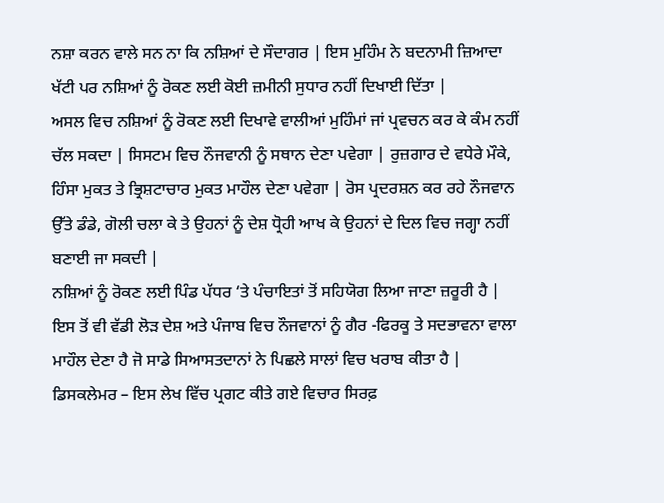ਨਸ਼ਾ ਕਰਨ ਵਾਲੇ ਸਨ ਨਾ ਕਿ ਨਸ਼ਿਆਂ ਦੇ ਸੌਦਾਗਰ | ਇਸ ਮੁਹਿੰਮ ਨੇ ਬਦਨਾਮੀ ਜ਼ਿਆਦਾ ਖੱਟੀ ਪਰ ਨਸ਼ਿਆਂ ਨੂੰ ਰੋਕਣ ਲਈ ਕੋਈ ਜ਼ਮੀਨੀ ਸੁਧਾਰ ਨਹੀਂ ਦਿਖਾਈ ਦਿੱਤਾ |
ਅਸਲ ਵਿਚ ਨਸ਼ਿਆਂ ਨੂੰ ਰੋਕਣ ਲਈ ਦਿਖਾਵੇ ਵਾਲੀਆਂ ਮੁਹਿੰਮਾਂ ਜਾਂ ਪ੍ਰਵਚਨ ਕਰ ਕੇ ਕੰਮ ਨਹੀਂ ਚੱਲ ਸਕਦਾ | ਸਿਸਟਮ ਵਿਚ ਨੌਜਵਾਨੀ ਨੂੰ ਸਥਾਨ ਦੇਣਾ ਪਵੇਗਾ | ਰੁਜ਼ਗਾਰ ਦੇ ਵਧੇਰੇ ਮੌਕੇ, ਹਿੰਸਾ ਮੁਕਤ ਤੇ ਭ੍ਰਿਸ਼ਟਾਚਾਰ ਮੁਕਤ ਮਾਹੌਲ ਦੇਣਾ ਪਵੇਗਾ | ਰੋਸ ਪ੍ਰਦਰਸ਼ਨ ਕਰ ਰਹੇ ਨੌਜਵਾਨ ਉੱਤੇ ਡੰਡੇ, ਗੋਲੀ ਚਲਾ ਕੇ ਤੇ ਉਹਨਾਂ ਨੂੰ ਦੇਸ਼ ਧ੍ਰੋਹੀ ਆਖ ਕੇ ਉਹਨਾਂ ਦੇ ਦਿਲ ਵਿਚ ਜਗ੍ਹਾ ਨਹੀਂ ਬਣਾਈ ਜਾ ਸਕਦੀ |
ਨਸ਼ਿਆਂ ਨੂੰ ਰੋਕਣ ਲਈ ਪਿੰਡ ਪੱਧਰ ‘ਤੇ ਪੰਚਾਇਤਾਂ ਤੋਂ ਸਹਿਯੋਗ ਲਿਆ ਜਾਣਾ ਜ਼ਰੂਰੀ ਹੈ | ਇਸ ਤੋਂ ਵੀ ਵੱਡੀ ਲੋੜ ਦੇਸ਼ ਅਤੇ ਪੰਜਾਬ ਵਿਚ ਨੌਜਵਾਨਾਂ ਨੂੰ ਗੈਰ -ਫਿਰਕੂ ਤੇ ਸਦਭਾਵਨਾ ਵਾਲਾ ਮਾਹੌਲ ਦੇਣਾ ਹੈ ਜੋ ਸਾਡੇ ਸਿਆਸਤਦਾਨਾਂ ਨੇ ਪਿਛਲੇ ਸਾਲਾਂ ਵਿਚ ਖਰਾਬ ਕੀਤਾ ਹੈ |
ਡਿਸਕਲੇਮਰ – ਇਸ ਲੇਖ ਵਿੱਚ ਪ੍ਰਗਟ ਕੀਤੇ ਗਏ ਵਿਚਾਰ ਸਿਰਫ਼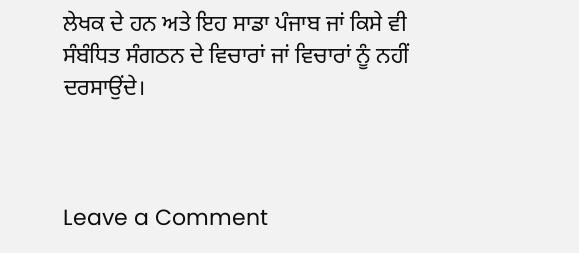ਲੇਖਕ ਦੇ ਹਨ ਅਤੇ ਇਹ ਸਾਡਾ ਪੰਜਾਬ ਜਾਂ ਕਿਸੇ ਵੀ ਸੰਬੰਧਿਤ ਸੰਗਠਨ ਦੇ ਵਿਚਾਰਾਂ ਜਾਂ ਵਿਚਾਰਾਂ ਨੂੰ ਨਹੀਂ ਦਰਸਾਉਂਦੇ।



Leave a Comment